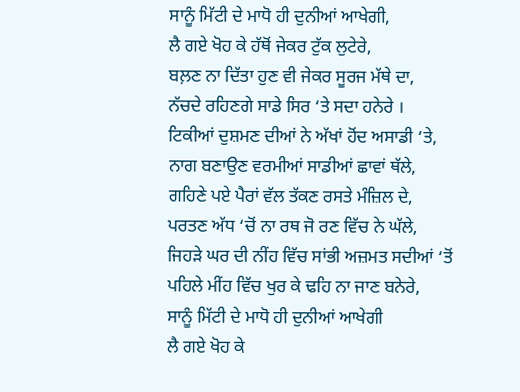ਸਾਨੂੰ ਮਿੱਟੀ ਦੇ ਮਾਧੋ ਹੀ ਦੁਨੀਆਂ ਆਖੇਗੀ,
ਲੈ ਗਏ ਖੋਹ ਕੇ ਹੱਥੋਂ ਜੇਕਰ ਟੁੱਕ ਲੁਟੇਰੇ,
ਬਲ਼ਣ ਨਾ ਦਿੱਤਾ ਹੁਣ ਵੀ ਜੇਕਰ ਸੂਰਜ ਮੱਥੇ ਦਾ,
ਨੱਚਦੇ ਰਹਿਣਗੇ ਸਾਡੇ ਸਿਰ ‘ਤੇ ਸਦਾ ਹਨੇਰੇ ।
ਟਿਕੀਆਂ ਦੁਸ਼ਮਣ ਦੀਆਂ ਨੇ ਅੱਖਾਂ ਹੋਂਦ ਅਸਾਡੀ ‘ਤੇ,
ਨਾਗ ਬਣਾਉਣ ਵਰਮੀਆਂ ਸਾਡੀਆਂ ਛਾਵਾਂ ਥੱਲੇ,
ਗਹਿਣੇ ਪਏ ਪੈਰਾਂ ਵੱਲ ਤੱਕਣ ਰਸਤੇ ਮੰਜ਼ਿਲ ਦੇ,
ਪਰਤਣ ਅੱਧ ‘ਚੋਂ ਨਾ ਰਥ ਜੋ ਰਣ ਵਿੱਚ ਨੇ ਘੱਲੇ,
ਜਿਹੜੇ ਘਰ ਦੀ ਨੀਂਹ ਵਿੱਚ ਸਾਂਭੀ ਅਜ਼ਮਤ ਸਦੀਆਂ ‘ਤੋਂ
ਪਹਿਲੇ ਮੀਂਹ ਵਿੱਚ ਖੁਰ ਕੇ ਢਹਿ ਨਾ ਜਾਣ ਬਨੇਰੇ,
ਸਾਨੂੰ ਮਿੱਟੀ ਦੇ ਮਾਧੋ ਹੀ ਦੁਨੀਆਂ ਆਖੇਗੀ
ਲੈ ਗਏ ਖੋਹ ਕੇ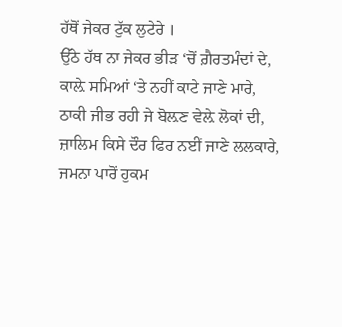ਹੱਥੋਂ ਜੇਕਰ ਟੁੱਕ ਲੁਟੇਰੇ ।
ਉੱਠੇ ਹੱਥ ਨਾ ਜੇਕਰ ਭੀੜ ‘ਚੋਂ ਗ਼ੈਰਤਮੰਦਾਂ ਦੇ,
ਕਾਲ਼ੇ ਸਮਿਆਂ ‘ਤੇ ਨਹੀਂ ਕਾਟੇ ਜਾਣੇ ਮਾਰੇ,
ਠਾਕੀ ਜੀਭ ਰਹੀ ਜੇ ਬੋਲ਼ਣ ਵੇਲ਼ੇ ਲੋਕਾਂ ਦੀ,
ਜ਼ਾਲਿਮ ਕਿਸੇ ਦੌਰ ਫਿਰ ਨਈਂ ਜਾਣੇ ਲਲਕਾਰੇ,
ਜਮਨਾ ਪਾਰੋਂ ਹੁਕਮ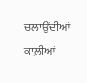ਚਲਾਉਂਦੀਆਂ ਕਾਲ਼ੀਆਂ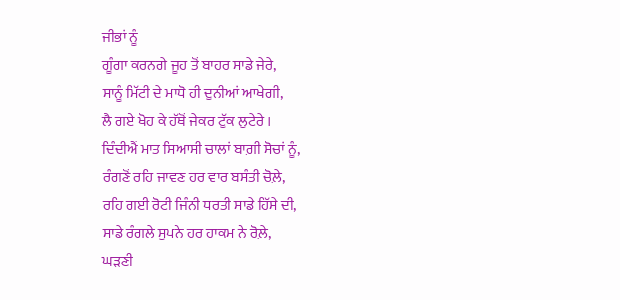ਜੀਭਾਂ ਨੂੰ
ਗੂੰਗਾ ਕਰਨਗੇ ਜੂਹ ਤੋਂ ਬਾਹਰ ਸਾਡੇ ਜੇਰੇ,
ਸਾਨੂੰ ਮਿੱਟੀ ਦੇ ਮਾਧੋ ਹੀ ਦੁਨੀਆਂ ਆਖੇਗੀ,
ਲੈ ਗਏ ਖੋਹ ਕੇ ਹੱਥੋਂ ਜੇਕਰ ਟੁੱਕ ਲੁਟੇਰੇ ।
ਦਿੰਦੀਐਂ ਮਾਤ ਸਿਆਸੀ ਚਾਲਾਂ ਬਾਗ਼ੀ ਸੋਚਾਂ ਨੂੰ,
ਰੰਗਣੋਂ ਰਹਿ ਜਾਵਣ ਹਰ ਵਾਰ ਬਸੰਤੀ ਚੋਲ਼ੇ,
ਰਹਿ ਗਈ ਰੋਟੀ ਜਿੰਨੀ ਧਰਤੀ ਸਾਡੇ ਹਿੱਸੇ ਦੀ,
ਸਾਡੇ ਰੰਗਲੇ ਸੁਪਨੇ ਹਰ ਹਾਕਮ ਨੇ ਰੋਲ਼ੇ,
ਘੜਣੀ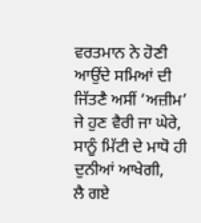ਵਰਤਮਾਨ ਨੇ ਹੋਣੀ ਆਉਂਦੇ ਸਮਿਆਂ ਦੀ
ਜਿੱਤਣੈ ਅਸੀਂ ‘ਅਜ਼ੀਮ’ ਜੇ ਹੁਣ ਵੈਰੀ ਜਾ ਘੇਰੇ,
ਸਾਨੂੰ ਮਿੱਟੀ ਦੇ ਮਾਧੋ ਹੀ ਦੁਨੀਆਂ ਆਖੇਗੀ,
ਲੈ ਗਏ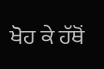ਖੋਹ ਕੇ ਹੱਥੋਂ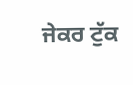ਜੇਕਰ ਟੁੱਕ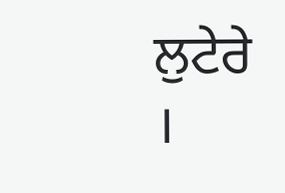ਲੁਟੇਰੇ ।